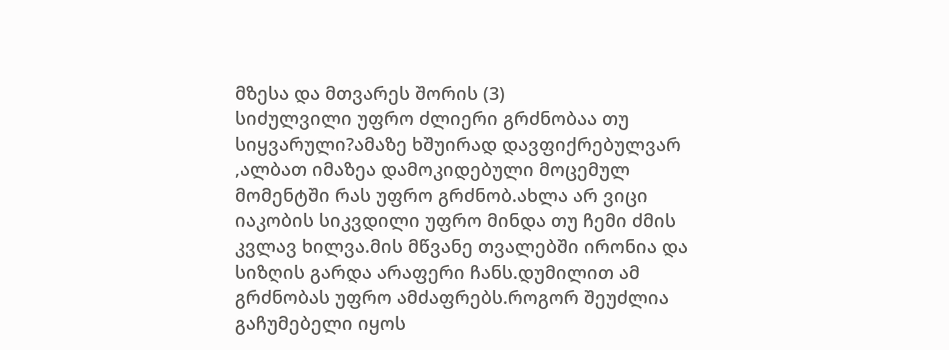მზესა და მთვარეს შორის (3)
სიძულვილი უფრო ძლიერი გრძნობაა თუ სიყვარული?ამაზე ხშუირად დავფიქრებულვარ ,ალბათ იმაზეა დამოკიდებული მოცემულ მომენტში რას უფრო გრძნობ.ახლა არ ვიცი იაკობის სიკვდილი უფრო მინდა თუ ჩემი ძმის კვლავ ხილვა.მის მწვანე თვალებში ირონია და სიზღის გარდა არაფერი ჩანს.დუმილით ამ გრძნობას უფრო ამძაფრებს.როგორ შეუძლია გაჩუმებელი იყოს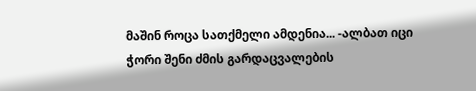მაშინ როცა სათქმელი ამდენია... -ალბათ იცი ჭორი შენი ძმის გარდაცვალების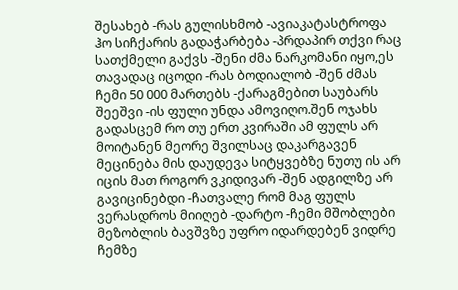შესახებ -რას გულისხმობ -ავიაკატასტროფა ჰო სიჩქარის გადაჭარბება -პრდაპირ თქვი რაც სათქმელი გაქვს -შენი ძმა ნარკომანი იყო,ეს თავადაც იცოდი -რას ბოდიალობ -შენ ძმას ჩემი 50 000 მართებს -ქარაგმებით საუბარს შეეშვი -ის ფული უნდა ამოვიღო.შენ ოჯახს გადასცემ რო თუ ერთ კვირაში ამ ფულს არ მოიტანენ მეორე შვილსაც დაკარგავენ მეცინება მის დაუდევა სიტყვებზე ნუთუ ის არ იცის მათ როგორ ვკიდივარ -შენ ადგილზე არ გავიცინებდი -ჩათვალე რომ მაგ ფულს ვერასდროს მიიღებ -დარტო -ჩემი მშობლები მეზობლის ბავშვზე უფრო იდარდებენ ვიდრე ჩემზე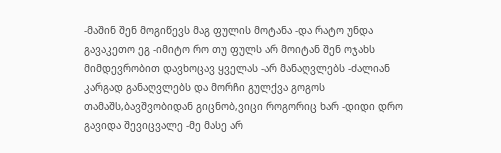-მაშინ შენ მოგიწევს მაგ ფულის მოტანა -და რატო უნდა გავაკეთო ეგ -იმიტო რო თუ ფულს არ მოიტან შენ ოჯახს მიმდევრობით დავხოცავ ყველას -არ მანაღვლებს -ძალიან კარგად განაღვლებს და მორჩი გულქვა გოგოს თამაშს,ბავშვობიდან გიცნობ,ვიცი როგორიც ხარ -დიდი დრო გავიდა შევიცვალე -მე მასე არ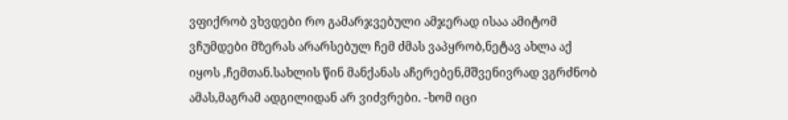ვფიქრობ ვხვდები რო გამარჯვებული ამჯერად ისაა ამიტომ ვჩუმდები მზერას არარსებულ ჩემ ძმას ვაპყრობ,ნეტავ ახლა აქ იყოს ,ჩემთან.სახლის წინ მანქანას აჩერებენ,მშვენივრად ვგრძნობ ამას,მაგრამ ადგილიდან არ ვიძვრები. -ხომ იცი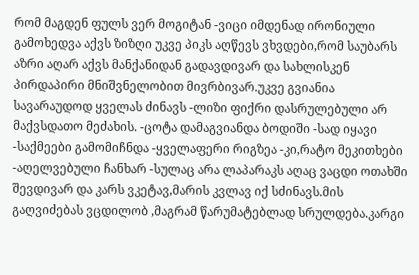რომ მაგდენ ფულს ვერ მოგიტან -ვიცი იმდენად ირონიული გამოხედვა აქვს ზიზღი უკვე პიკს აღწევს ვხვდები,რომ საუბარს აზრი აღარ აქვს მანქანიდან გადავდივარ და სახლისკენ პირდაპირი მნიშვნელობით მივრბივარ.უკვე გვიანია სავარაუდოდ ყველას ძინავს -ლიზი ფიქრი დასრულებული არ მაქვსდათო მეძახის. -ცოტა დამაგვიანდა ბოდიში -სად იყავი -საქმეები გამომიჩნდა -ყველაფერი რიგზეა -კი,რატო მეკითხები -აღელვებული ჩანხარ -სულაც არა ლაპარაკს აღაც ვაცდი ოთახში შევდივარ და კარს ვკეტავ,მარის კვლავ იქ სძინავს.მის გაღვიძებას ვცდილობ ,მაგრამ წარუმატებლად სრულდება.კარგი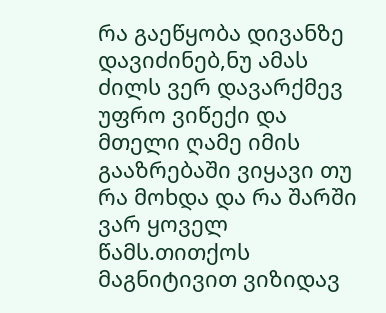რა გაეწყობა დივანზე დავიძინებ,ნუ ამას ძილს ვერ დავარქმევ უფრო ვიწექი და მთელი ღამე იმის გააზრებაში ვიყავი თუ რა მოხდა და რა შარში ვარ ყოველ წამს.თითქოს მაგნიტივით ვიზიდავ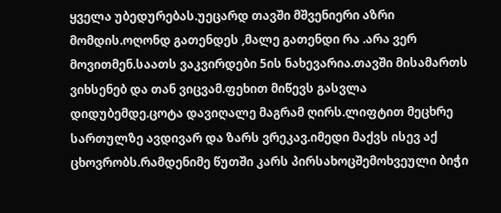ყველა უბედურებას.უეცარდ თავში მშვენიერი აზრი მომდის.ოღონდ გათენდეს ,მალე გათენდი რა .არა ვერ მოვითმენ.საათს ვაკვირდები 5ის ნახევარია.თავში მისამართს ვიხსენებ და თან ვიცვამ.ფეხით მიწევს გასვლა დიდუბემდე.ცოტა დავიღალე მაგრამ ღირს.ლიფტით მეცხრე სართულზე ავდივარ და ზარს ვრეკავ.იმედი მაქვს ისევ აქ ცხოვრობს.რამდენიმე წუთში კარს პირსახოცშემოხვეული ბიჭი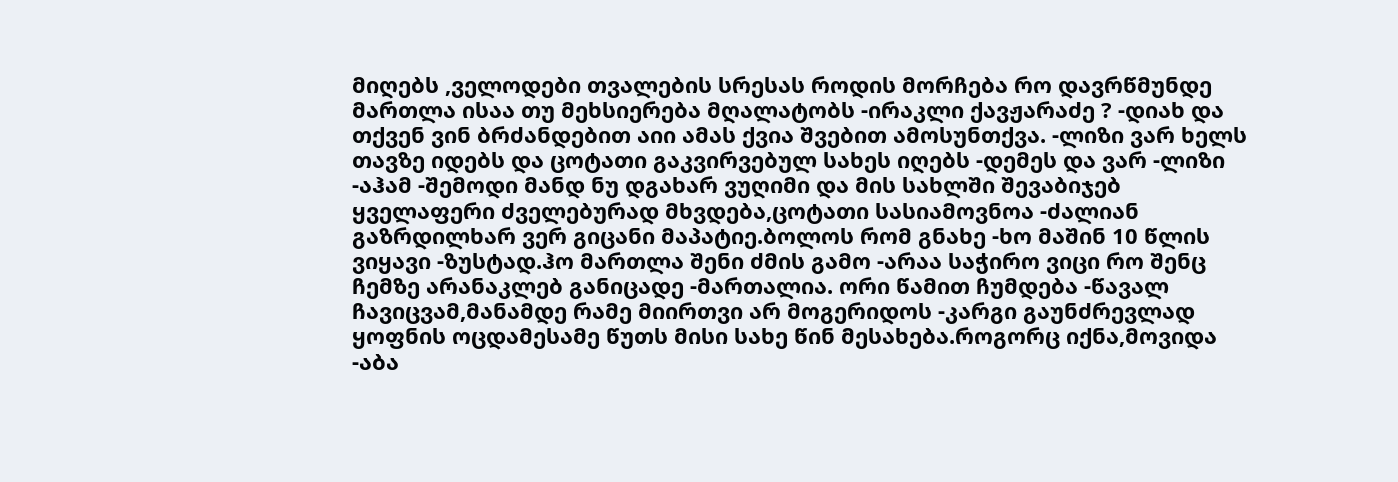მიღებს ,ველოდები თვალების სრესას როდის მორჩება რო დავრწმუნდე მართლა ისაა თუ მეხსიერება მღალატობს -ირაკლი ქავჟარაძე ? -დიახ და თქვენ ვინ ბრძანდებით აიი ამას ქვია შვებით ამოსუნთქვა. -ლიზი ვარ ხელს თავზე იდებს და ცოტათი გაკვირვებულ სახეს იღებს -დემეს და ვარ -ლიზი -აჰამ -შემოდი მანდ ნუ დგახარ ვუღიმი და მის სახლში შევაბიჯებ ყველაფერი ძველებურად მხვდება,ცოტათი სასიამოვნოა -ძალიან გაზრდილხარ ვერ გიცანი მაპატიე.ბოლოს რომ გნახე -ხო მაშინ 10 წლის ვიყავი -ზუსტად.ჰო მართლა შენი ძმის გამო -არაა საჭირო ვიცი რო შენც ჩემზე არანაკლებ განიცადე -მართალია. ორი წამით ჩუმდება -წავალ ჩავიცვამ,მანამდე რამე მიირთვი არ მოგერიდოს -კარგი გაუნძრევლად ყოფნის ოცდამესამე წუთს მისი სახე წინ მესახება.როგორც იქნა,მოვიდა -აბა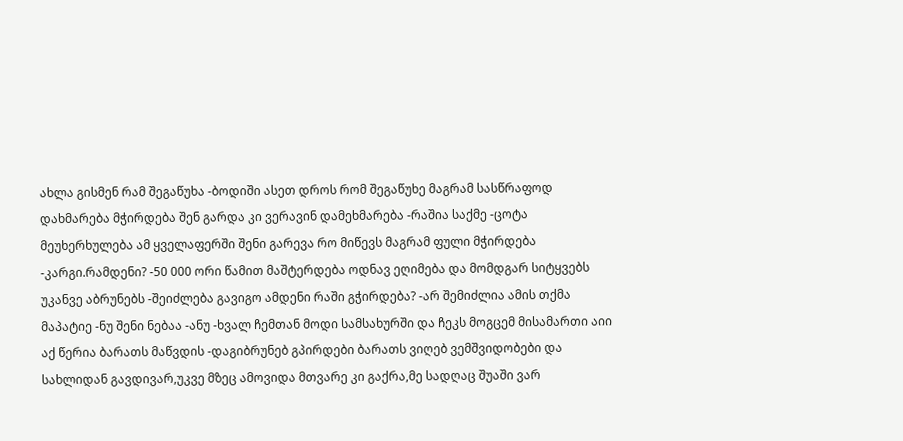ახლა გისმენ რამ შეგაწუხა -ბოდიში ასეთ დროს რომ შეგაწუხე მაგრამ სასწრაფოდ დახმარება მჭირდება შენ გარდა კი ვერავინ დამეხმარება -რაშია საქმე -ცოტა მეუხერხულება ამ ყველაფერში შენი გარევა რო მიწევს მაგრამ ფული მჭირდება -კარგი.რამდენი? -50 000 ორი წამით მაშტერდება ოდნავ ეღიმება და მომდგარ სიტყვებს უკანვე აბრუნებს -შეიძლება გავიგო ამდენი რაში გჭირდება? -არ შემიძლია ამის თქმა მაპატიე -ნუ შენი ნებაა -ანუ -ხვალ ჩემთან მოდი სამსახურში და ჩეკს მოგცემ მისამართი აიი აქ წერია ბარათს მაწვდის -დაგიბრუნებ გპირდები ბარათს ვიღებ ვემშვიდობები და სახლიდან გავდივარ,უკვე მზეც ამოვიდა მთვარე კი გაქრა,მე სადღაც შუაში ვარ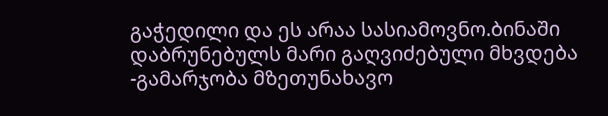გაჭედილი და ეს არაა სასიამოვნო.ბინაში დაბრუნებულს მარი გაღვიძებული მხვდება -გამარჯობა მზეთუნახავო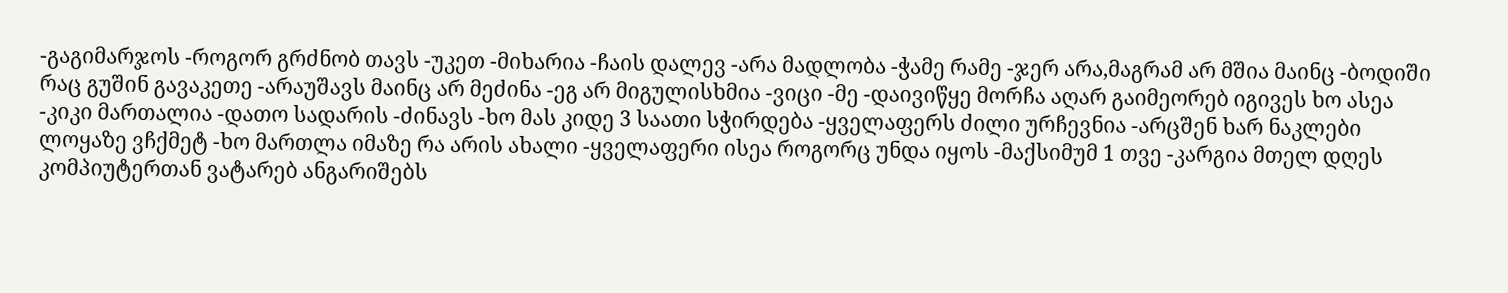-გაგიმარჯოს -როგორ გრძნობ თავს -უკეთ -მიხარია -ჩაის დალევ -არა მადლობა -ჭამე რამე -ჯერ არა,მაგრამ არ მშია მაინც -ბოდიში რაც გუშინ გავაკეთე -არაუშავს მაინც არ მეძინა -ეგ არ მიგულისხმია -ვიცი -მე -დაივიწყე მორჩა აღარ გაიმეორებ იგივეს ხო ასეა -კიკი მართალია -დათო სადარის -ძინავს -ხო მას კიდე 3 საათი სჭირდება -ყველაფერს ძილი ურჩევნია -არცშენ ხარ ნაკლები ლოყაზე ვჩქმეტ -ხო მართლა იმაზე რა არის ახალი -ყველაფერი ისეა როგორც უნდა იყოს -მაქსიმუმ 1 თვე -კარგია მთელ დღეს კომპიუტერთან ვატარებ ანგარიშებს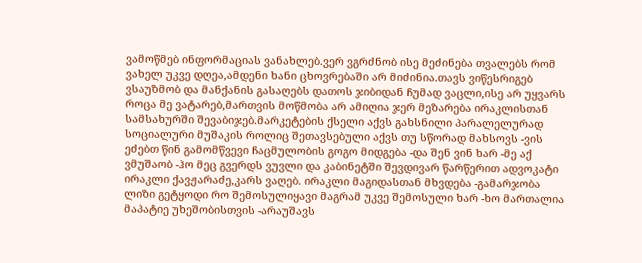ვამოწმებ ინფორმაციას ვანახლებ.ვერ ვგრძნობ ისე მეძინება თვალებს რომ ვახელ უკვე დღეა,ამდენი ხანი ცხოვრებაში არ მიძინია.თავს ვიწესრიგებ ვსაუზმობ და მანქანის გასაღებს დათოს ჯიბიდან ჩუმად ვაცლი,ისე არ უყვარს როცა მე ვატარებ,მართვის მოწმობა არ ამიღია ჯერ მეზარება ირაკლისთან სამსახურში შევაბიჯებ.მარკეტების ქსელი აქვს გახსნილი პარალელურად სოციალური მუშაკის როლიც შეთავსებული აქვს თუ სწორად მახსოვს -ვის ეძებთ წინ გამომწვევი ჩაცმულობის გოგო მიდგება -და შენ ვინ ხარ -მე აქ ვმუშაობ -ჰო მეც გვერდს ვუვლი და კაბინეტში შევდივარ წარწერით ადვოკატი ირაკლი ქავჟარაძე,კარს ვაღებ. ირაკლი მაგიდასთან მხვდება -გამარჯობა ლიზი გეტყოდი რო შემოსულიყავი მაგრამ უკვე შემოსული ხარ -ხო მართალია მაპატიე უხეშობისთვის -არაუშავს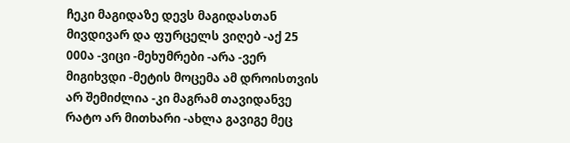ჩეკი მაგიდაზე დევს მაგიდასთან მივდივარ და ფურცელს ვიღებ -აქ 25 000ა -ვიცი -მეხუმრები -არა -ვერ მიგიხვდი -მეტის მოცემა ამ დროისთვის არ შემიძლია -კი მაგრამ თავიდანვე რატო არ მითხარი -ახლა გავიგე მეც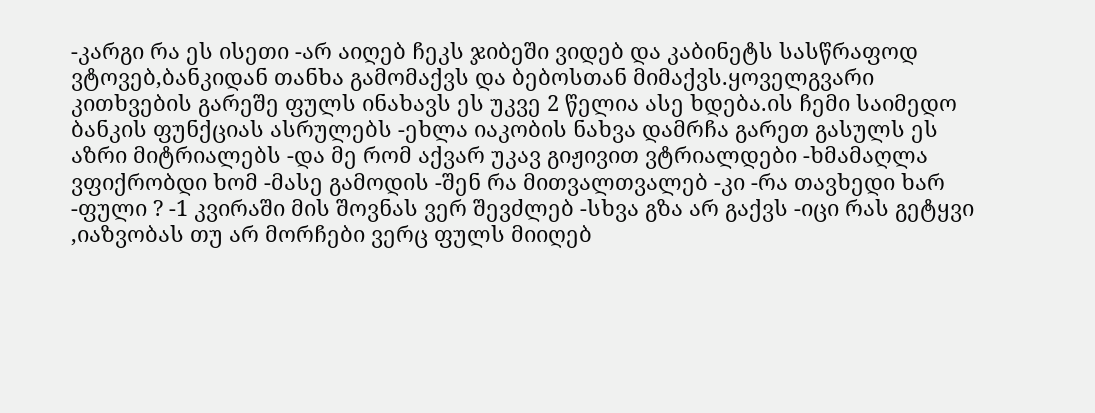-კარგი რა ეს ისეთი -არ აიღებ ჩეკს ჯიბეში ვიდებ და კაბინეტს სასწრაფოდ ვტოვებ,ბანკიდან თანხა გამომაქვს და ბებოსთან მიმაქვს.ყოველგვარი კითხვების გარეშე ფულს ინახავს ეს უკვე 2 წელია ასე ხდება.ის ჩემი საიმედო ბანკის ფუნქციას ასრულებს -ეხლა იაკობის ნახვა დამრჩა გარეთ გასულს ეს აზრი მიტრიალებს -და მე რომ აქვარ უკავ გიჟივით ვტრიალდები -ხმამაღლა ვფიქრობდი ხომ -მასე გამოდის -შენ რა მითვალთვალებ -კი -რა თავხედი ხარ -ფული ? -1 კვირაში მის შოვნას ვერ შევძლებ -სხვა გზა არ გაქვს -იცი რას გეტყვი ,იაზვობას თუ არ მორჩები ვერც ფულს მიიღებ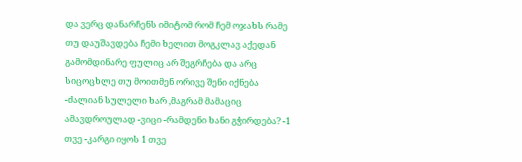და ვერც დანარჩენს იმიტომ რომ ჩემ ოჯახს რამე თუ დაუშავდება ჩემი ხელით მოგკლავ აქედან გამომდინარე ფულიც არ შეგრჩება და არც სიცოცხლე თუ მოითმენ ორივე შენი იქნება -ძალიან სულელი ხარ ,მაგრამ მამაციც ამავდროულად -ვიცი -რამდენი ხანი გჭირდება? -1 თვე -კარგი იყოს 1 თვე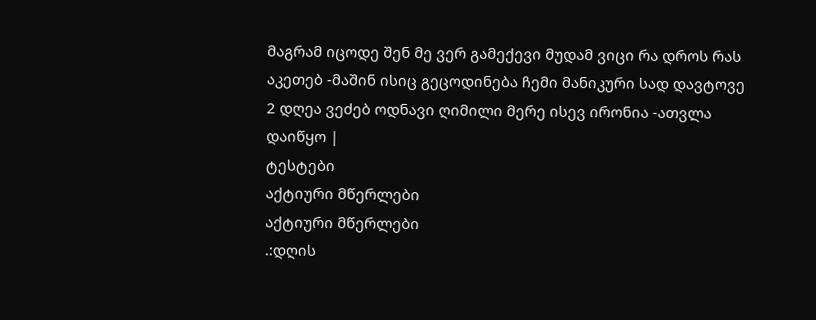მაგრამ იცოდე შენ მე ვერ გამექევი მუდამ ვიცი რა დროს რას აკეთებ -მაშინ ისიც გეცოდინება ჩემი მანიკური სად დავტოვე 2 დღეა ვეძებ ოდნავი ღიმილი მერე ისევ ირონია -ათვლა დაიწყო |
ტესტები
აქტიური მწერლები
აქტიური მწერლები
.:დღის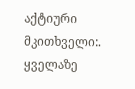აქტიური მკითხველი:.
ყველაზე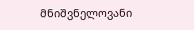მნიშვნელოვანი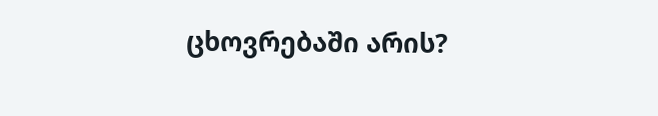ცხოვრებაში არის?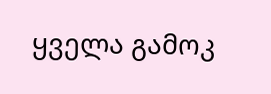ყველა გამოკ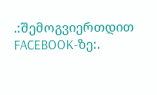.:შემოგვიერთდით FACEBOOK-ზე:.